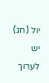יול (חג)
יש לערוך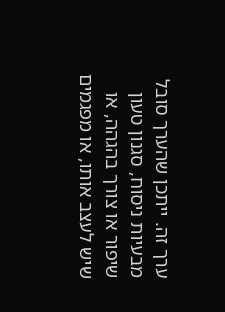ערך זה. ייתכן שהערך סובל מבעיות ניסוח, סגנון טעון שיפור או צורך בהגהה, או שיש לעצב אותו, או מפגמים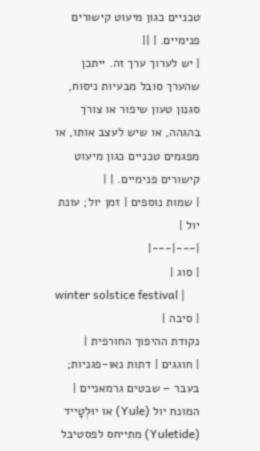טכניים כגון מיעוט קישורים פנימיים. | ||
| יש לערוך ערך זה. ייתכן שהערך סובל מבעיות ניסוח, סגנון טעון שיפור או צורך בהגהה, או שיש לעצב אותו, או מפגמים טכניים כגון מיעוט קישורים פנימיים. | |
| שמות נוספים | זמן יול; עונת יול |
|---|---|
| סוג |
winter solstice festival |
| סיבה |
נקודת ההיפוך החורפית |
| חוגגים | דתות נאו-פגניות; בעבר – שבטים גרמאניים |
המונח יול (Yule) או יוּלְטָייד (Yuletide) מתייחס לפסטיבל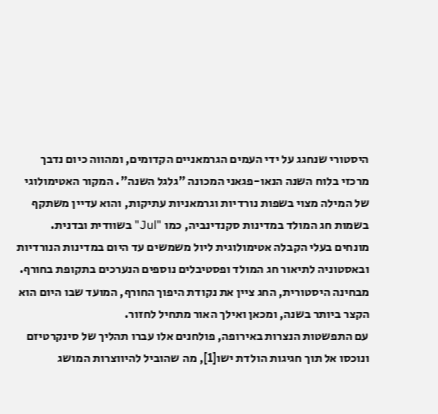היסטורי שנחגג על ידי העמים הגרמאניים הקדומים, ומהווה כיום נדבך מרכזי בלוח השנה הנאו-פגאני המכונה "גלגל השנה". המקור האטימולוגי של המילה מצוי בשפות נורדיות וגרמאניות עתיקות, והוא עדיין משתקף בשמות חג המולד במדינות סקנדינביה, כמו "Jul" בשוודית ובדנית. מונחים בעלי הקבלה אטימולוגית ליול משמשים עד היום במדינות הנורדיות ובאסטוניה לתיאור חג המולד ופסטיבלים נוספים הנערכים בתקופת בחורף. מבחינה היסטורית, החג ציין את נקודת היפוך החורף, המועד שבו היום הוא הקצר ביותר בשנה, ומכאן ואילך האור מתחיל לחזור.
עם התפשטות הנצרות באירופה, פולחנים אלו עברו תהליך של סינקרטיזם ונוכסו אל תוך חגיגות הולדת ישו[1], מה שהוביל להיווצרות המושג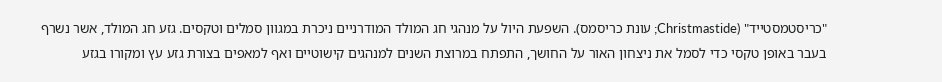"כריסטמסטייד" (Christmastide; עונת כריסמס). השפעת היול על מנהגי חג המולד המודרניים ניכרת במגוון סמלים וטקסים. גזע חג המולד, אשר נשרף בעבר באופן טקסי כדי לסמל את ניצחון האור על החושך, התפתח במרוצת השנים למנהגים קישוטיים ואף למאפים בצורת גזע עץ ומקורו בגזע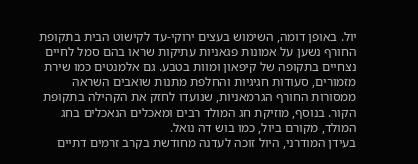יול. באופן דומה, השימוש בעצים ירוקי-עד לקישוט הבית בתקופת החורף נשען על אמונות פגאניות עתיקות שראו בהם סמל לחיים נצחיים בתקופה של קיפאון ומוות בטבע. גם אלמנטים כמו שירת מזמורים, סעודות חגיגיות והחלפת מתנות שואבים השראה ממסורות החורף הגרמאניות, שנועדו לחזק את הקהילה בתקופת הקור. בנוסף, מוזיקת חג המולד רבים ומאכלים הנאכלים בחג המולד, מקורם ביול, כמו בוש דה נואל.
בעידן המודרני, היול זוכה לעדנה מחודשת בקרב זרמים דתיים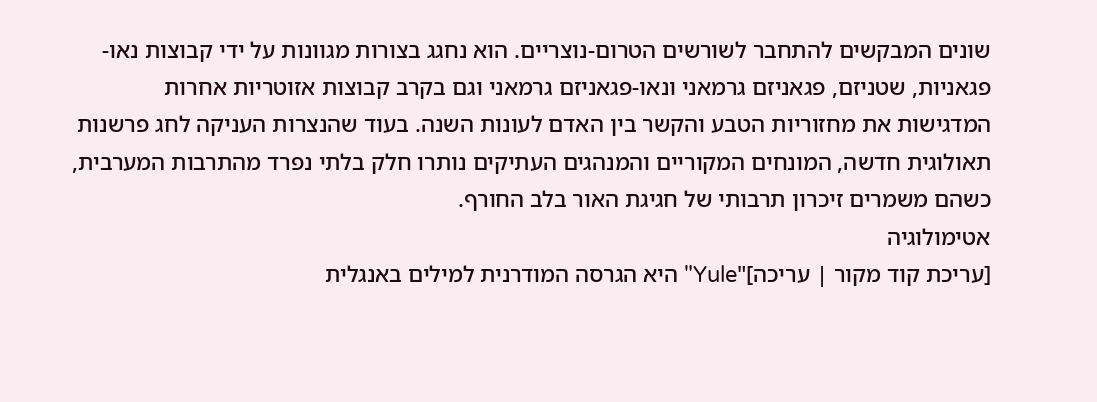שונים המבקשים להתחבר לשורשים הטרום-נוצריים. הוא נחגג בצורות מגוונות על ידי קבוצות נאו-פגאניות, שטניזם, פגאניזם גרמאני ונאו-פגאניזם גרמאני וגם בקרב קבוצות אזוטריות אחרות המדגישות את מחזוריות הטבע והקשר בין האדם לעונות השנה. בעוד שהנצרות העניקה לחג פרשנות תאולוגית חדשה, המונחים המקוריים והמנהגים העתיקים נותרו חלק בלתי נפרד מהתרבות המערבית, כשהם משמרים זיכרון תרבותי של חגיגת האור בלב החורף.
אטימולוגיה
[עריכת קוד מקור | עריכה]"Yule" היא הגרסה המודרנית למילים באנגלית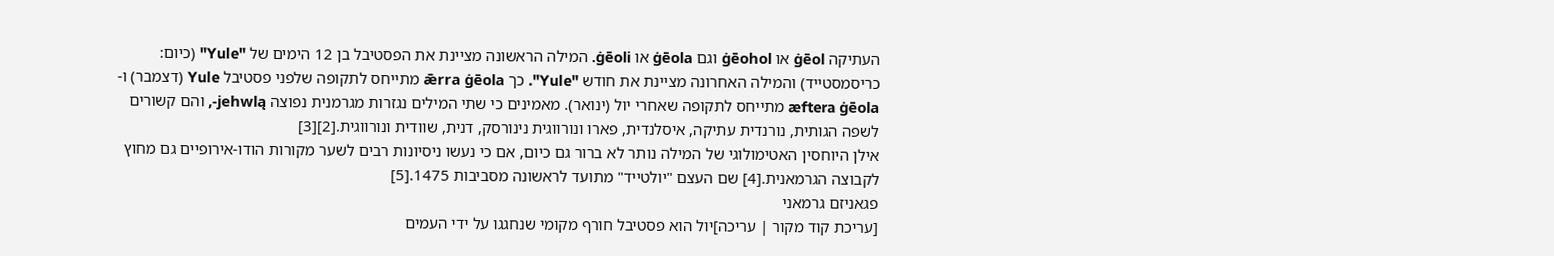העתיקה ġēol או ġēohol וגם ġēola או ġēoli. המילה הראשונה מציינת את הפסטיבל בן 12 הימים של "Yule" (כיום: כריסמסטייד) והמילה האחרונה מציינת את חודש "Yule". כך ǣrra ġēola מתייחס לתקופה שלפני פסטיבל Yule (דצמבר) ו-æftera ġēola מתייחס לתקופה שאחרי יול (ינואר). מאמינים כי שתי המילים נגזרות מגרמנית נפוצה jehwlą-, והם קשורים לשפה הגותית, נורנדית עתיקה, איסלנדית, פארו ונורווגית נינורסק, דנית, שוודית ונורווגית.[2][3]
אילן היוחסין האטימולוגי של המילה נותר לא ברור גם כיום, אם כי נעשו ניסיונות רבים לשער מקורות הודו-אירופיים גם מחוץ לקבוצה הגרמאנית.[4] שם העצם "יולטייד" מתועד לראשונה מסביבות 1475.[5]
פגאניזם גרמאני
[עריכת קוד מקור | עריכה]יול הוא פסטיבל חורף מקומי שנחגגו על ידי העמים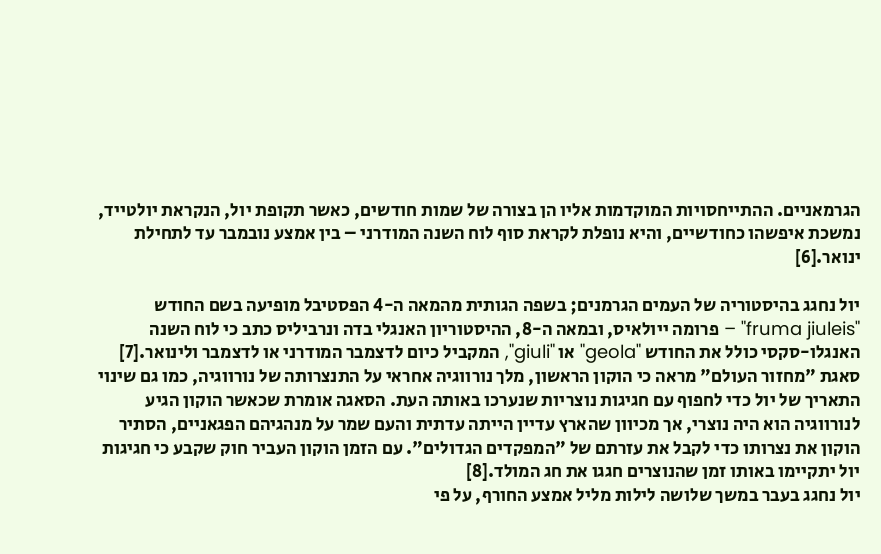הגרמאניים. ההתייחסויות המוקדמות אליו הן בצורה של שמות חודשים, כאשר תקופת יול, הנקראת יולטייד, נמשכת איפשהו כחודשיים, והיא נופלת לקראת סוף לוח השנה המודרני – בין אמצע נובמבר עד לתחילת ינואר.[6]

יול נחגג בהיסטוריה של העמים הגרמנים; בשפה הגותית מהמאה ה-4 הפסטיבל מופיעה בשם החודש "fruma jiuleis" – פרומה ייולאיס, ובמאה ה-8, ההיסטוריון האנגלי בדה ונרביליס כתב כי לוח השנה האנגלו-סקסי כולל את החודש "geola" או "giuli", המקביל כיום לדצמבר המודרני או לדצמבר ולינואר.[7]
סאגת "מחזור העולם" מראה כי הוקון הראשון, מלך נורווגיה אחראי על התנצרותה של נורווגיה, כמו גם שינוי התאריך של יול כדי לחפוף עם חגיגות נוצריות שנערכו באותה העת. הסאגה אומרת שכאשר הוקון הגיע לנורווגיה הוא היה נוצרי, אך מכיוון שהארץ עדיין הייתה עדתית והעם שמר על מנהגיהם הפגאניים, הסתיר הוקון את נצרותו כדי לקבל את עזרתם של "המפקדים הגדולים". עם הזמן הוקון העביר חוק שקבע כי חגיגות יול יתקיימו באותו זמן שהנוצרים חגגו את חג המולד.[8]
יול נחגג בעבר במשך שלושה לילות מליל אמצע החורף, על פי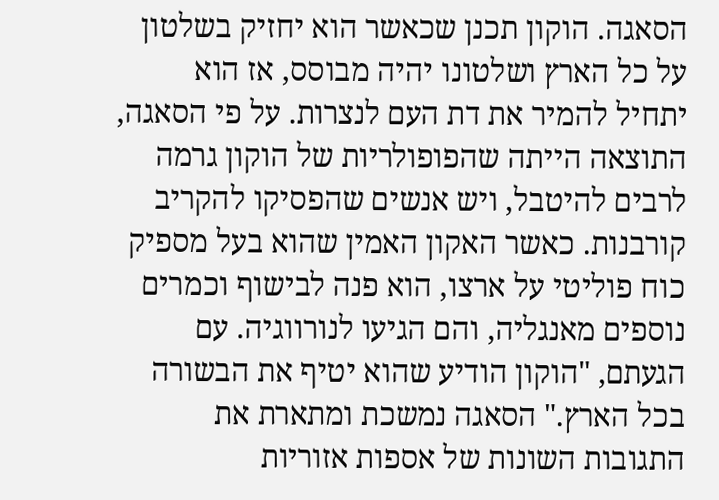הסאגה. הוקון תכנן שכאשר הוא יחזיק בשלטון על כל הארץ ושלטונו יהיה מבוסס, אז הוא יתחיל להמיר את דת העם לנצרות. על פי הסאגה, התוצאה הייתה שהפופולריות של הוקון גרמה לרבים להיטבל, ויש אנשים שהפסיקו להקריב קורבנות. כאשר האקון האמין שהוא בעל מספיק כוח פוליטי על ארצו, הוא פנה לבישוף וכמרים נוספים מאנגליה, והם הגיעו לנורווגיה. עם הגעתם, "הוקון הודיע שהוא יטיף את הבשורה בכל הארץ." הסאגה נמשכת ומתארת את התגובות השונות של אספות אזוריות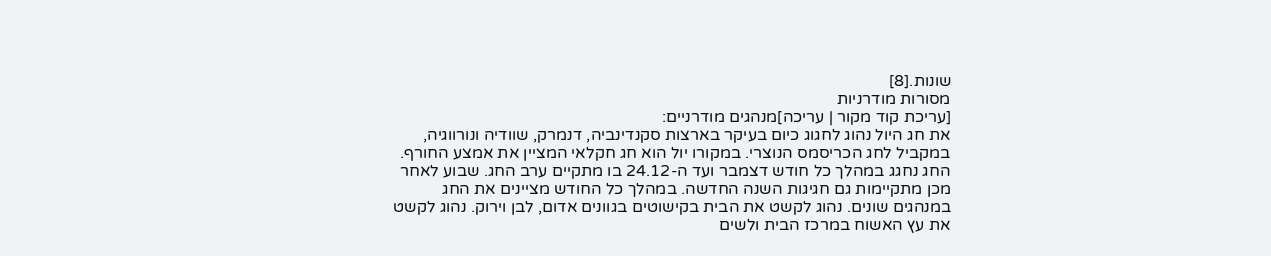שונות.[8]
מסורות מודרניות
[עריכת קוד מקור | עריכה]מנהגים מודרניים:
את חג היול נהוג לחגוג כיום בעיקר בארצות סקנדינביה, דנמרק, שוודיה ונורווגיה, במקביל לחג הכריסמס הנוצרי. במקורו יול הוא חג חקלאי המציין את אמצע החורף. החג נחגג במהלך כל חודש דצמבר ועד ה-24.12 בו מתקיים ערב החג. שבוע לאחר מכן מתקיימות גם חגיגות השנה החדשה. במהלך כל החודש מציינים את החג במנהגים שונים. נהוג לקשט את הבית בקישוטים בגוונים אדום, לבן וירוק. נהוג לקשט את עץ האשוח במרכז הבית ולשים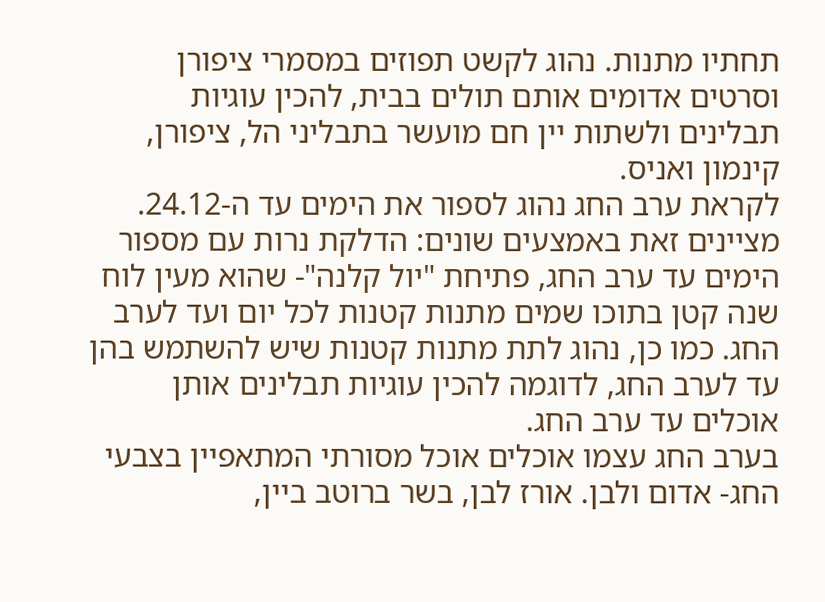תחתיו מתנות. נהוג לקשט תפוזים במסמרי ציפורן וסרטים אדומים אותם תולים בבית, להכין עוגיות תבלינים ולשתות יין חם מועשר בתבליני הל, ציפורן, קינמון ואניס.
לקראת ערב החג נהוג לספור את הימים עד ה-24.12. מציינים זאת באמצעים שונים: הדלקת נרות עם מספור הימים עד ערב החג, פתיחת "יול קלנה"- שהוא מעין לוח שנה קטן בתוכו שמים מתנות קטנות לכל יום ועד לערב החג. כמו כן, נהוג לתת מתנות קטנות שיש להשתמש בהן עד לערב החג, לדוגמה להכין עוגיות תבלינים אותן אוכלים עד ערב החג.
בערב החג עצמו אוכלים אוכל מסורתי המתאפיין בצבעי החג- אדום ולבן. אורז לבן, בשר ברוטב ביין,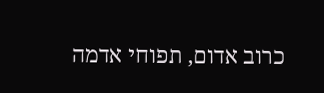כרוב אדום, תפוחי אדמה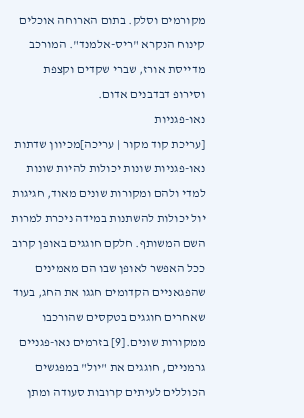מקורמים וסלק. בתום הארוחה אוכלים קינוח הנקרא "ריס-אלמנד". המורכב מדייסת אורז, שברי שקדים וקצפת וסירופ דבדבנים אדום.
נאו-פגניות
[עריכת קוד מקור | עריכה]מכיוון שדתות נאו-פגניות שונות יכולות להיות שונות למדי ולהם ומקורות שונים מאוד, חגיגות יול יכולות להשתנות במידה ניכרת למרות השם המשותף. חלקם חוגגים באופן קרוב ככל האפשר לאופן שבו הם מאמינים שהפגאניים הקדומים חגגו את החג, בעוד שאחרים חוגגים בטקסים שהורכבו ממקורות שונים.[9] בזרמים נאו-פגניים גרמניים, חוגגים את "יול" במפגשים הכוללים לעיתים קרובות סעודה ומתן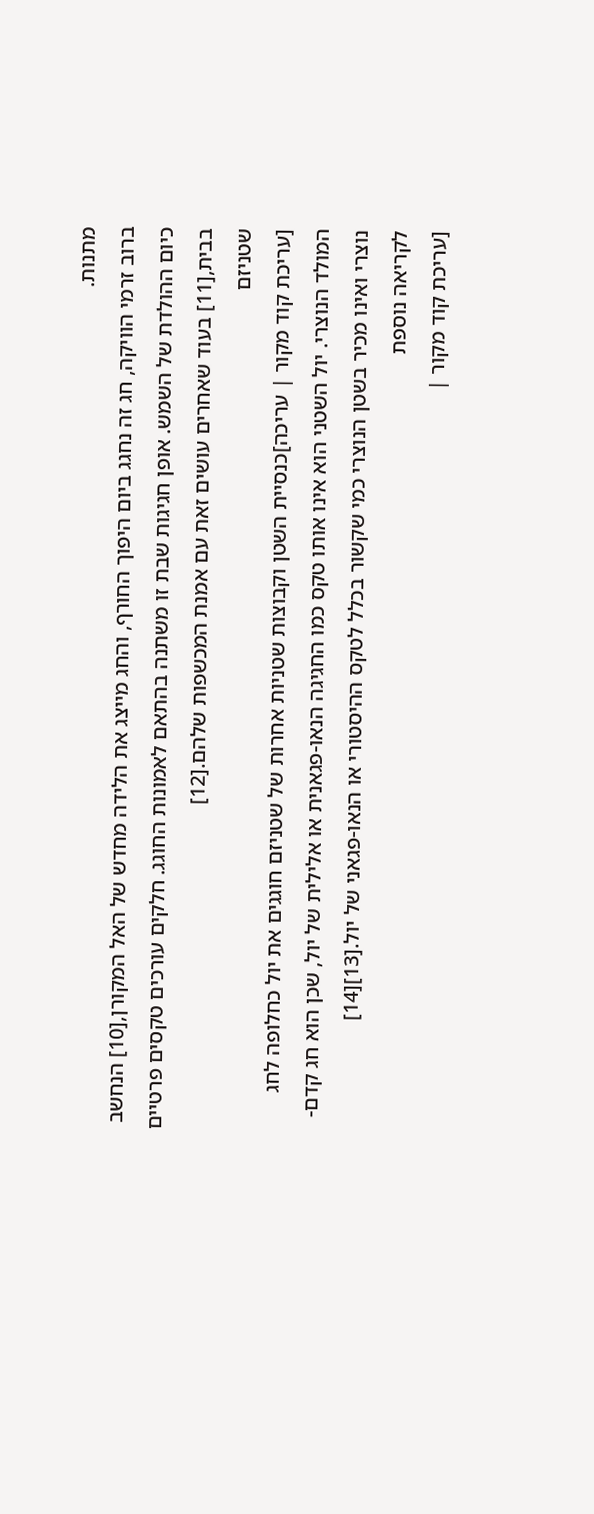מתנות.
ברוב זרמי הוויקה, חג זה נחגג ביום היפוך החורף, והחג מייצג את הלידה מחדש של האל המקורן,[10] הנחשב כיום ההולדת של השמש. אופן חגיגות שבת זו משתנה בהתאם לאמונות החוגג. חלקים עורכים טקסים פרטיים בבית,[11] בעוד שאחרים עושים זאת עם אמנת המכשפות שלהם.[12]
שטניזם
[עריכת קוד מקור | עריכה]כנסיית השטן וקבוצות שטניות אחרות של שטניזם חוגגים את יול כחלופה לחג המולד הנוצרי. יול השטני הוא אינו אותו טקס כמו החגיגה הנאו-פגאנית או אלילית של יול, שכן הוא חג קדם-נוצרי ואינו מכיר בשטן הנוצרי כמי שקשור בכלל לטקס ההיסטורי או הנאו-פגאני של יול.[13][14]
לקריאה נוספת
[עריכת קוד מקור |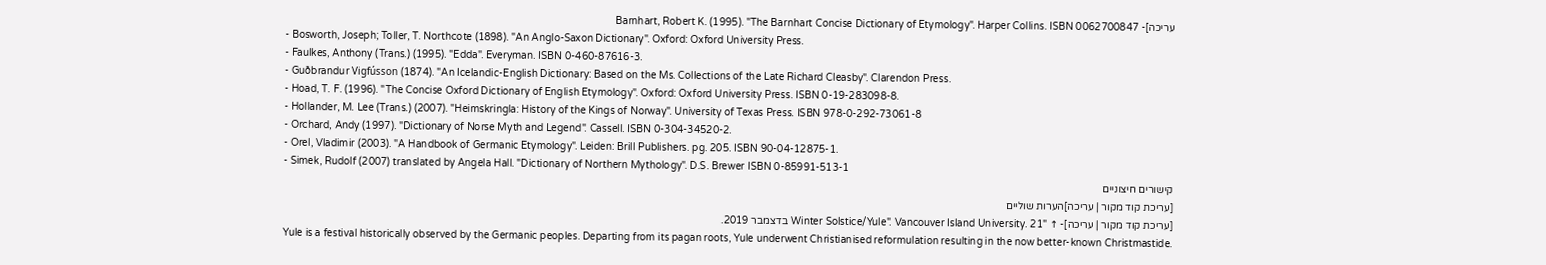עריכה]- Barnhart, Robert K. (1995). "The Barnhart Concise Dictionary of Etymology". Harper Collins. ISBN 0062700847
- Bosworth, Joseph; Toller, T. Northcote (1898). "An Anglo-Saxon Dictionary". Oxford: Oxford University Press.
- Faulkes, Anthony (Trans.) (1995). "Edda". Everyman. ISBN 0-460-87616-3.
- Guðbrandur Vigfússon (1874). "An Icelandic-English Dictionary: Based on the Ms. Collections of the Late Richard Cleasby". Clarendon Press.
- Hoad, T. F. (1996). "The Concise Oxford Dictionary of English Etymology". Oxford: Oxford University Press. ISBN 0-19-283098-8.
- Hollander, M. Lee (Trans.) (2007). "Heimskringla: History of the Kings of Norway". University of Texas Press. ISBN 978-0-292-73061-8
- Orchard, Andy (1997). "Dictionary of Norse Myth and Legend". Cassell. ISBN 0-304-34520-2.
- Orel, Vladimir (2003). "A Handbook of Germanic Etymology". Leiden: Brill Publishers. pg. 205. ISBN 90-04-12875-1.
- Simek, Rudolf (2007) translated by Angela Hall. "Dictionary of Northern Mythology". D.S. Brewer ISBN 0-85991-513-1
קישורים חיצוניים
[עריכת קוד מקור | עריכה]הערות שוליים
[עריכת קוד מקור | עריכה]- ↑ "Winter Solstice/Yule". Vancouver Island University. 21 בדצמבר 2019.
Yule is a festival historically observed by the Germanic peoples. Departing from its pagan roots, Yule underwent Christianised reformulation resulting in the now better-known Christmastide.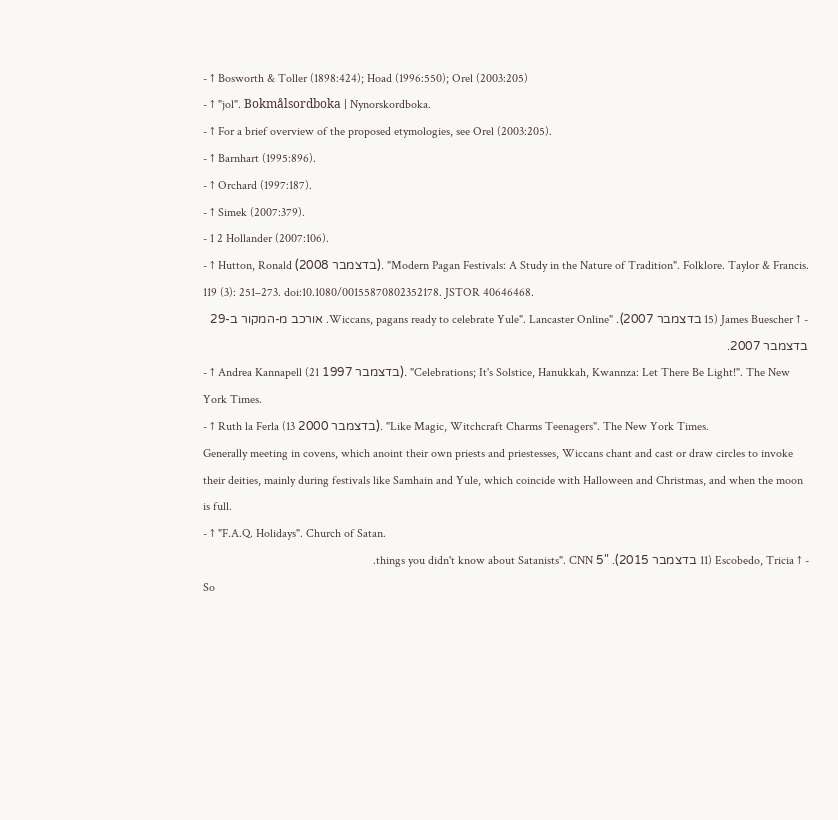- ↑ Bosworth & Toller (1898:424); Hoad (1996:550); Orel (2003:205)
- ↑ "jol". Bokmålsordboka | Nynorskordboka.
- ↑ For a brief overview of the proposed etymologies, see Orel (2003:205).
- ↑ Barnhart (1995:896).
- ↑ Orchard (1997:187).
- ↑ Simek (2007:379).
- 1 2 Hollander (2007:106).
- ↑ Hutton, Ronald (בדצמבר 2008). "Modern Pagan Festivals: A Study in the Nature of Tradition". Folklore. Taylor & Francis. 119 (3): 251–273. doi:10.1080/00155870802352178. JSTOR 40646468.
- ↑ James Buescher (15 בדצמבר 2007). "Wiccans, pagans ready to celebrate Yule". Lancaster Online. אורכב מ-המקור ב-29 בדצמבר 2007.
- ↑ Andrea Kannapell (21 בדצמבר 1997). "Celebrations; It's Solstice, Hanukkah, Kwannza: Let There Be Light!". The New York Times.
- ↑ Ruth la Ferla (13 בדצמבר 2000). "Like Magic, Witchcraft Charms Teenagers". The New York Times.
Generally meeting in covens, which anoint their own priests and priestesses, Wiccans chant and cast or draw circles to invoke their deities, mainly during festivals like Samhain and Yule, which coincide with Halloween and Christmas, and when the moon is full.
- ↑ "F.A.Q. Holidays". Church of Satan.
- ↑ Escobedo, Tricia (11 בדצמבר 2015). "5 things you didn't know about Satanists". CNN.
So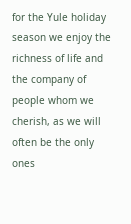for the Yule holiday season we enjoy the richness of life and the company of people whom we cherish, as we will often be the only ones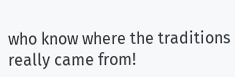who know where the traditions really came from!